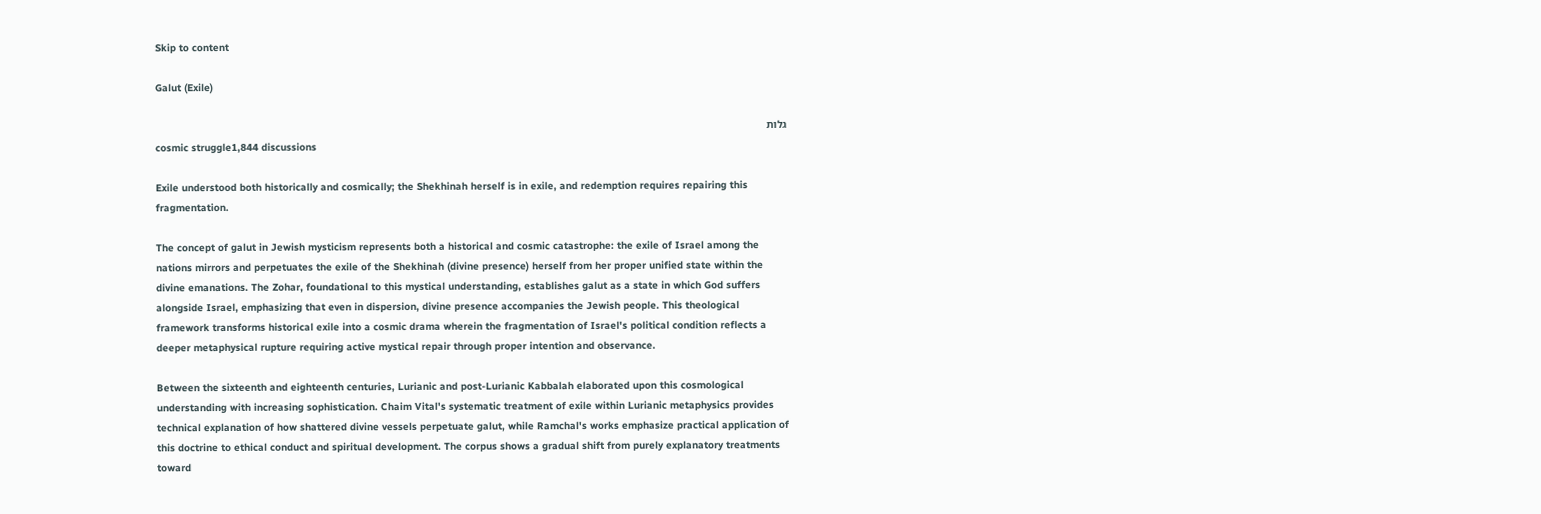Skip to content

Galut (Exile)

גלות
cosmic struggle1,844 discussions

Exile understood both historically and cosmically; the Shekhinah herself is in exile, and redemption requires repairing this fragmentation.

The concept of galut in Jewish mysticism represents both a historical and cosmic catastrophe: the exile of Israel among the nations mirrors and perpetuates the exile of the Shekhinah (divine presence) herself from her proper unified state within the divine emanations. The Zohar, foundational to this mystical understanding, establishes galut as a state in which God suffers alongside Israel, emphasizing that even in dispersion, divine presence accompanies the Jewish people. This theological framework transforms historical exile into a cosmic drama wherein the fragmentation of Israel's political condition reflects a deeper metaphysical rupture requiring active mystical repair through proper intention and observance.

Between the sixteenth and eighteenth centuries, Lurianic and post-Lurianic Kabbalah elaborated upon this cosmological understanding with increasing sophistication. Chaim Vital's systematic treatment of exile within Lurianic metaphysics provides technical explanation of how shattered divine vessels perpetuate galut, while Ramchal's works emphasize practical application of this doctrine to ethical conduct and spiritual development. The corpus shows a gradual shift from purely explanatory treatments toward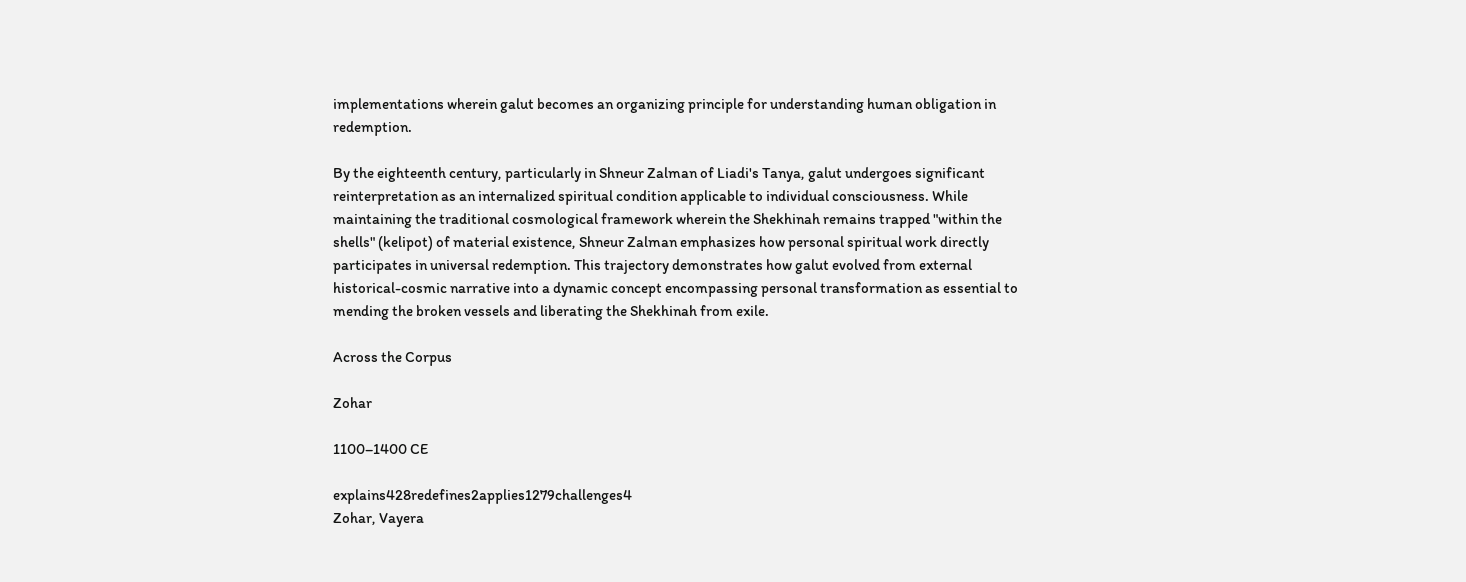implementations wherein galut becomes an organizing principle for understanding human obligation in redemption.

By the eighteenth century, particularly in Shneur Zalman of Liadi's Tanya, galut undergoes significant reinterpretation as an internalized spiritual condition applicable to individual consciousness. While maintaining the traditional cosmological framework wherein the Shekhinah remains trapped "within the shells" (kelipot) of material existence, Shneur Zalman emphasizes how personal spiritual work directly participates in universal redemption. This trajectory demonstrates how galut evolved from external historical-cosmic narrative into a dynamic concept encompassing personal transformation as essential to mending the broken vessels and liberating the Shekhinah from exile.

Across the Corpus

Zohar

1100–1400 CE

explains428redefines2applies1279challenges4
Zohar, Vayera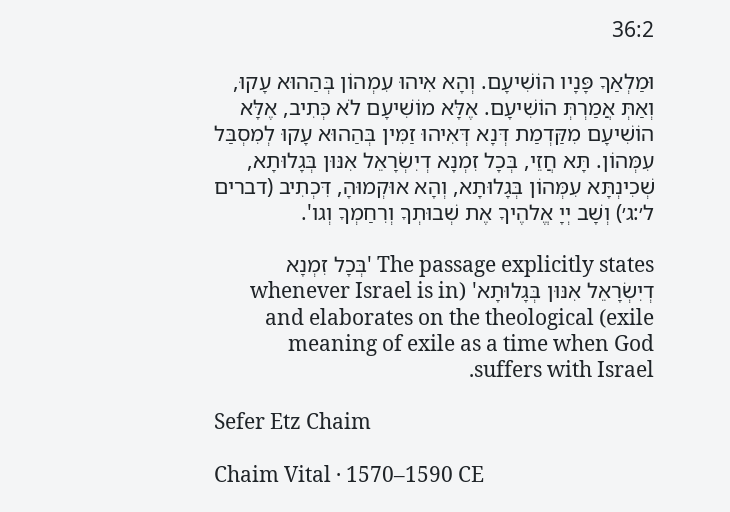36:2

וּמַלְאַךָ פָּנָיו הוֹשִׁיעָם. וְהָא אִיהוּ עִמְהוֹן בְּהַהוּא עָקוּ, וְאַתְּ אֲמַרְתְּ הוֹשִׁיעָם. אֶלָּא מוֹשִׁיעָם לֹא כְּתִיב, אֶלָּא הוֹשִׁיעָם מִקַּדְמַת דְּנָא דְּאִיהוּ זַמִּין בְּהַהוּא עָקוּ לְמִסְבַּל עִמְּהוֹן. תָּא חֲזֵי, בְּכָל זִמְנָא דְיִשְׂרָאֵל אִנּוּן בְּגָלוּתָא, שְׁכִינְתָּא עִמְּהוֹן בְּגָלוּתָא, וְהָא אוּקְמוּהָ, דִּכְתִיב (דברים ל׳:ג׳) וְשָׁב יְיָ אֱלהֶיךָ אֶת שְׁבוּתְךָ וְרִחַמְךָ וְגו'.

The passage explicitly states 'בְּכָל זִמְנָא דְיִשְׂרָאֵל אִנּוּן בְּגָלוּתָא' (whenever Israel is in exile) and elaborates on the theological meaning of exile as a time when God suffers with Israel.

Sefer Etz Chaim

Chaim Vital · 1570–1590 CE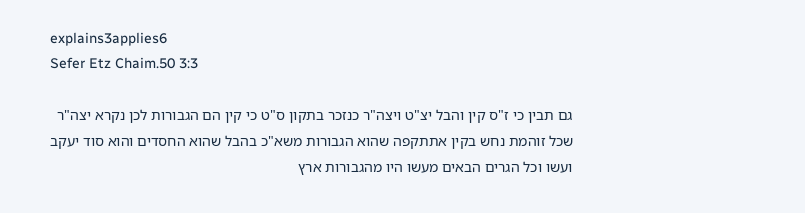explains3applies6
Sefer Etz Chaim.50 3:3

גם תבין כי ז"ס קין והבל יצ"ט ויצה"ר כנזכר בתקון ס"ט כי קין הם הגבורות לכן נקרא יצה"ר שכל זוהמת נחש בקין אתתקפה שהוא הגבורות משא"כ בהבל שהוא החסדים והוא סוד יעקב ועשו וכל הגרים הבאים מעשו היו מהגבורות ארץ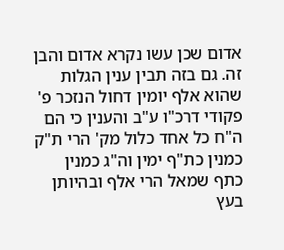אדום שכן עשו נקרא אדום והבן זה. גם בזה תבין ענין הגלות שהוא אלף יומין דחול הנזכר פ' פקודי דרכ"ו ע"ב והענין כי הם ה"ח כל אחד כלול מק' הרי ת"ק כמנין כת"ף ימין וה"ג כמנין כתף שמאל הרי אלף ובהיותן בעץ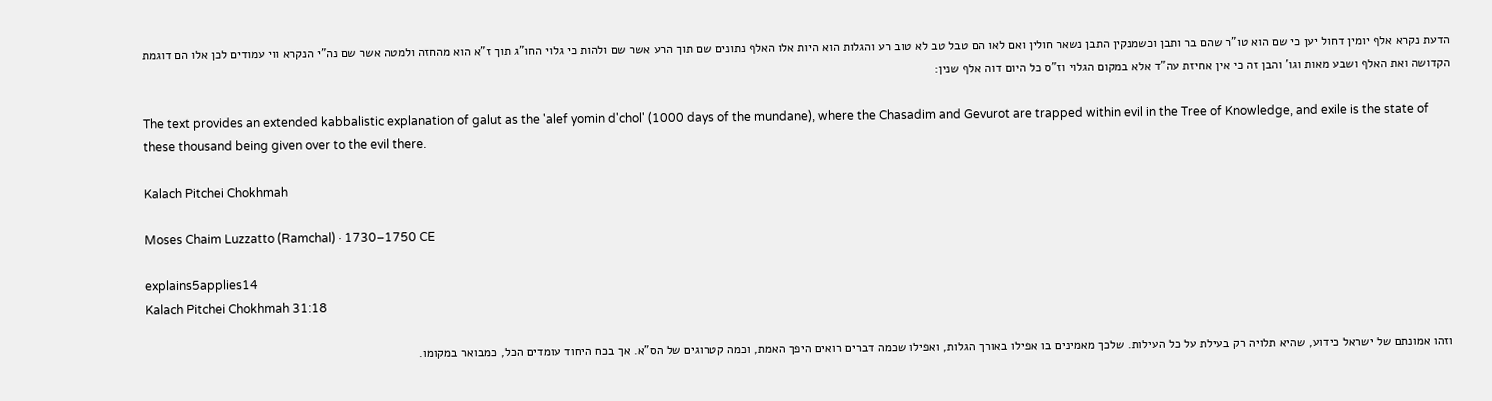הדעת נקרא אלף יומין דחול יען כי שם הוא טו"ר שהם בר ותבן וכשמנקין התבן נשאר חולין ואם לאו הם טבל טב לא טוב רע והגלות הוא היות אלו האלף נתונים שם תוך הרע אשר שם ולהות כי גלוי החו"ג תוך ז"א הוא מהחזה ולמטה אשר שם נה"י הנקרא ווי עמודים לכן אלו הם דוגמת הקדושה ואת האלף ושבע מאות וגו' והבן זה כי אין אחיזת עה"ד אלא במקום הגלוי וז"ס כל היום דוה אלף שנין:

The text provides an extended kabbalistic explanation of galut as the 'alef yomin d'chol' (1000 days of the mundane), where the Chasadim and Gevurot are trapped within evil in the Tree of Knowledge, and exile is the state of these thousand being given over to the evil there.

Kalach Pitchei Chokhmah

Moses Chaim Luzzatto (Ramchal) · 1730–1750 CE

explains5applies14
Kalach Pitchei Chokhmah 31:18

וזהו אמונתם של ישראל כידוע, שהיא תלויה רק בעילת על כל העילות. שלכך מאמינים בו אפילו באורך הגלות, ואפילו שכמה דברים רואים היפך האמת, וכמה קטרוגים של הס"א. אך בכח היחוד עומדים הכל, כמבואר במקומו.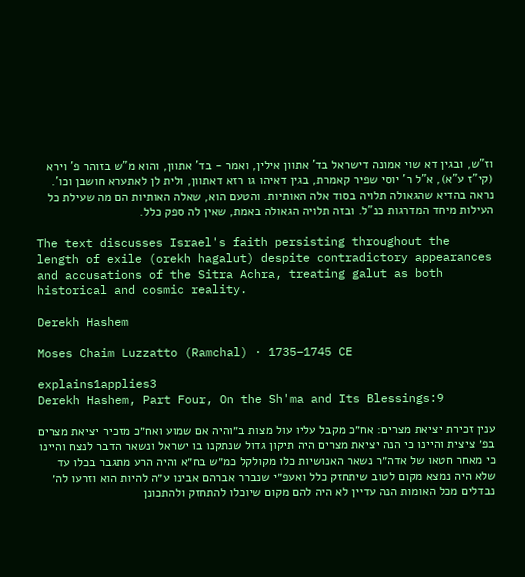וז"ש, ובגין דא שוי אמונה דישראל בד' אתוון אילין, ואמר - בד' אתוון, והוא מ"ש בזוהר פ' וירא (קי"ז ע"א), א"ל ר' יוסי שפיר קאמרת, בגין דאיהו גו רזא דאתוון, ולית לן לאתערא חושבן וכו'. נראה בהדיא שהגאולה תלויה בסוד אלה האותיות. והטעם הוא, שאלה האותיות הם מה שעילת כל העילות מיחד המדרגות כנ"ל. ובזה תלויה הגאולה באמת, שאין לה ספק כלל.

The text discusses Israel's faith persisting throughout the length of exile (orekh hagalut) despite contradictory appearances and accusations of the Sitra Achra, treating galut as both historical and cosmic reality.

Derekh Hashem

Moses Chaim Luzzatto (Ramchal) · 1735–1745 CE

explains1applies3
Derekh Hashem, Part Four, On the Sh'ma and Its Blessings:9

ענין זכירת יציאת מצרים: אח״כ מקבל עליו עול מצות ב״והיה אם שמוע ואח״כ מזכיר יציאת מצרים בפ׳ ציצית והיינו כי הנה יציאת מצרים היה תיקון גדול שנתקנו בו ישראל ונשאר הדבר לנצח והיינו כי מאחר חטאו של אדה״ר נשאר האנושיות כלו מקולקל כמ״ש בח״א והיה הרע מתגבר בכלו עד שלא היה נמצא מקום לטוב שיתחזק כלל ואעפ״י שנברר אברהם אבינו ע״ה להיות הוא וזרעו לה׳ נבדלים מכל האומות הנה עדיין לא היה להם מקום שיוכלו להתחזק ולהתכונן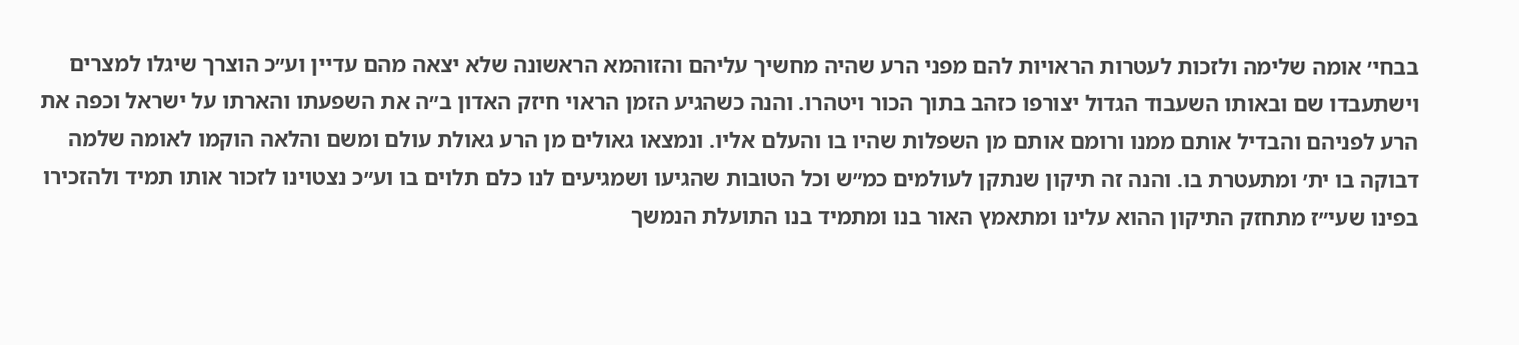בבחי׳ אומה שלימה ולזכות לעטרות הראויות להם מפני הרע שהיה מחשיך עליהם והזוהמא הראשונה שלא יצאה מהם עדיין וע״כ הוצרך שיגלו למצרים וישתעבדו שם ובאותו השעבוד הגדול יצורפו כזהב בתוך הכור ויטהרו. והנה כשהגיע הזמן הראוי חיזק האדון ב״ה את השפעתו והארתו על ישראל וכפה את הרע לפניהם והבדיל אותם ממנו ורומם אותם מן השפלות שהיו בו והעלם אליו. ונמצאו גאולים מן הרע גאולת עולם ומשם והלאה הוקמו לאומה שלמה דבוקה בו ית׳ ומתעטרת בו. והנה זה תיקון שנתקן לעולמים כמ״ש וכל הטובות שהגיעו ושמגיעים לנו כלם תלוים בו וע״כ נצטוינו לזכור אותו תמיד ולהזכירו בפינו שעי״ז מתחזק התיקון ההוא עלינו ומתאמץ האור בנו ומתמיד בנו התועלת הנמשך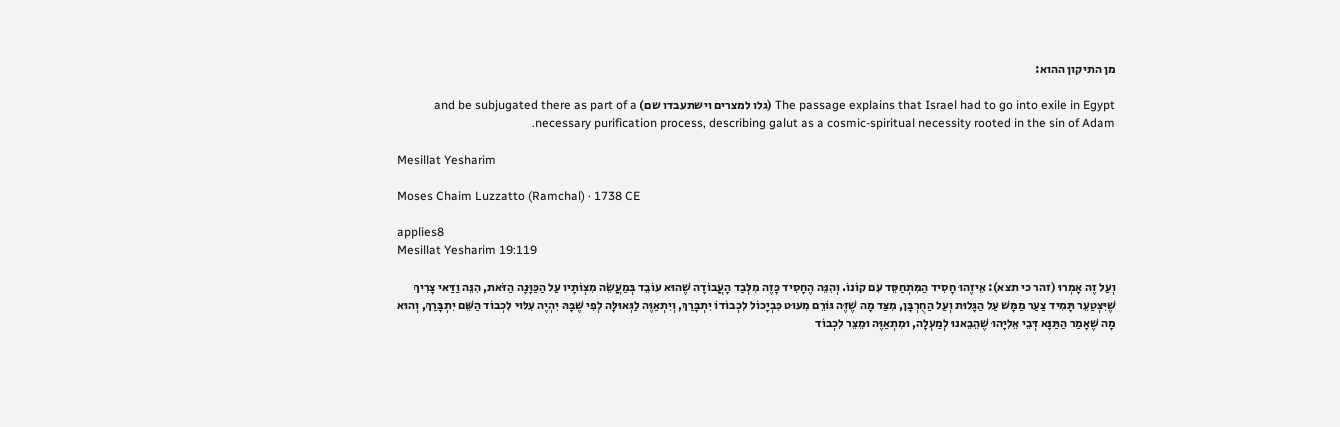מן התיקון ההוא:

The passage explains that Israel had to go into exile in Egypt (גלו למצרים וישתעבדו שם) and be subjugated there as part of a necessary purification process, describing galut as a cosmic-spiritual necessity rooted in the sin of Adam.

Mesillat Yesharim

Moses Chaim Luzzatto (Ramchal) · 1738 CE

applies8
Mesillat Yesharim 19:119

וְעַל זֶה אָמְרוּ (זהר כי תצא): אֵיזֶהוּ חָסִיד הַמִּתְחַסֵּד עִם קוֹנוֹ. וְהִנֵּה הֶחָסִיד כָּזֶה מִלְּבַד הָעֲבוֹדָה שֶׁהוּא עוֹבֵד בְּמַעֲשֵׂה מִצְוֹתָיו עַל הַכַּוָּנָה הַזֹּאת, הִנֵּה וַדַּאי צָרִיךְ שֶׁיִּצְטַעֵר תָּמִיד צַעַר מַמָּשׁ עַל הַגָּלוּת וְעַל הַחֻרְבָּן, מִצַּד מָה שֶׁזֶּה גּוֹרֵם מִעוּט כִּבְיָכוֹל לִכְבוֹדוֹ יִתְבָּרַךְ, וְיִתְאַוֶּה לַגְּאוּלָּה לְפִי שֶׁבָּהּ יִהְיֶה עִלּוּי לִכְבוֹד הַשֵּׁם יִתְבָּרַךְ, וְהוּא מָה שֶׁאָמַר הַתַּנָּא דְּבֵי אֵלִיָּהוּ שֶׁהֵבֵאנוּ לְמַעְלָה, וּמִתְאַוֶּה וּמֵצֵר לִכְבוֹד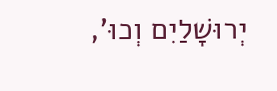יְרוּשָׁלַיִם וְכוּ',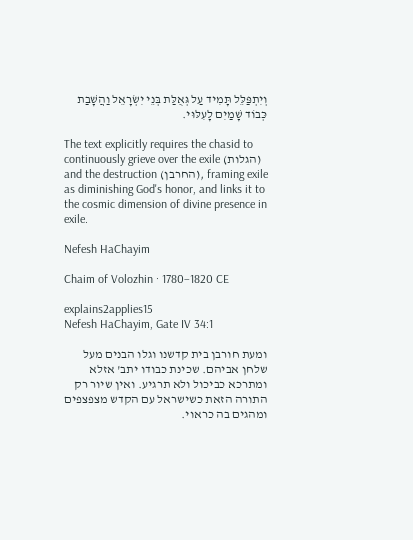וְיִתְפַּלֵּל תָּמִיד עַל גְּאֻלַּת בְּנֵי יִשְׂרָאֵל וַהֲשָׁבַת כְּבוֹד שָׁמַיִם לָעִלּוּי.

The text explicitly requires the chasid to continuously grieve over the exile (הגלות) and the destruction (החרבן), framing exile as diminishing God's honor, and links it to the cosmic dimension of divine presence in exile.

Nefesh HaChayim

Chaim of Volozhin · 1780–1820 CE

explains2applies15
Nefesh HaChayim, Gate IV 34:1

ומעת חורבן בית קדשנו וגלו הבנים מעל שלחן אביהם. שכינת כבודו יתב' אזלא ומתרכא כביכול ולא תרגיע. ואין שיור רק התורה הזאת כשישראל עם הקדש מצפצפים ומהגים בה כראוי.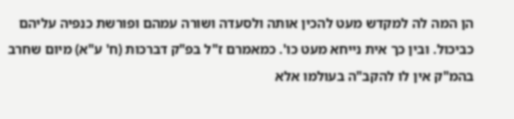הן המה לה למקדש מעט להכין אותה ולסעדה ושורה עמהם ופורשת כנפיה עליהם כביכול. ובין כך אית נייחא מעט כו'. כמאמרם ז"ל בפ"ק דברכות (ח' ע"א) מיום שחרב בהמ"ק אין לו להקב"ה בעולמו אלא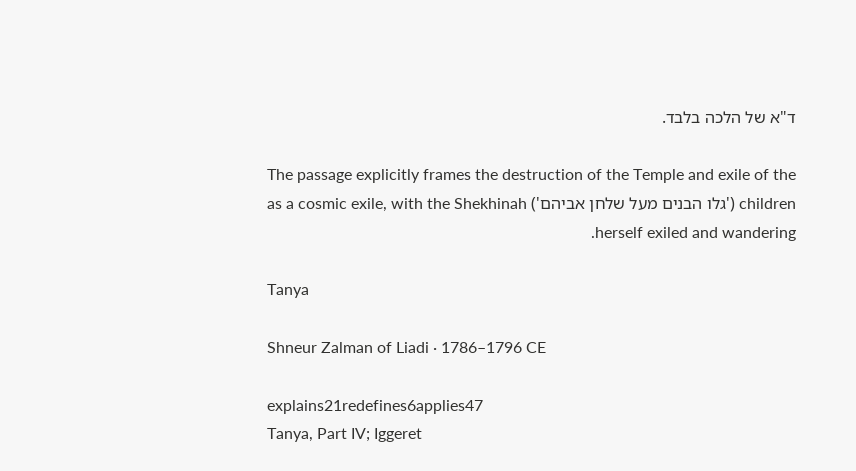ד"א של הלכה בלבד.

The passage explicitly frames the destruction of the Temple and exile of the children ('גלו הבנים מעל שלחן אביהם') as a cosmic exile, with the Shekhinah herself exiled and wandering.

Tanya

Shneur Zalman of Liadi · 1786–1796 CE

explains21redefines6applies47
Tanya, Part IV; Iggeret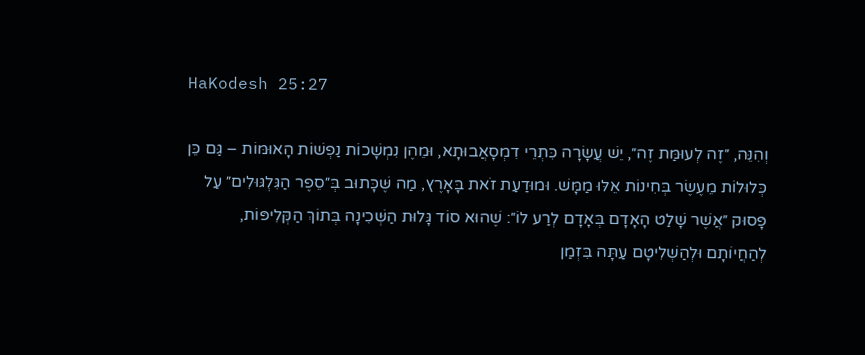HaKodesh 25:27

וְהִנֵּה, ״זֶה לְעוּמַּת זֶה״, יֵשׁ עֲשָׂרָה כִּתְרֵי דִמְסָאֲבוּתָא, וּמֵהֶן נִמְשָׁכוֹת נַפְשׁוֹת הָאוּמּוֹת – גַּם כֵּן כְּלוּלוֹת מֵעֶשֶׂר בְּחִינוֹת אֵלּוּ מַמָּשׁ. וּמוּדַעַת זֹאת בָּאָרֶץ, מַה שֶּׁכָּתוּב בְּ״סֵפֶר הַגִּלְגּוּלִים״ עַל פָּסוּק ״אֲשֶׁר שָׁלַט הָאָדָם בְּאָדָם לְרַע לוֹ״: שֶׁהוּא סוֹד גָּלוּת הַשְּׁכִינָה בְּתוֹךְ הַקְּלִיפּוֹת, לְהַחֲיוֹתָם וּלְהַשְׁלִיטָם עַתָּה בִּזְמַן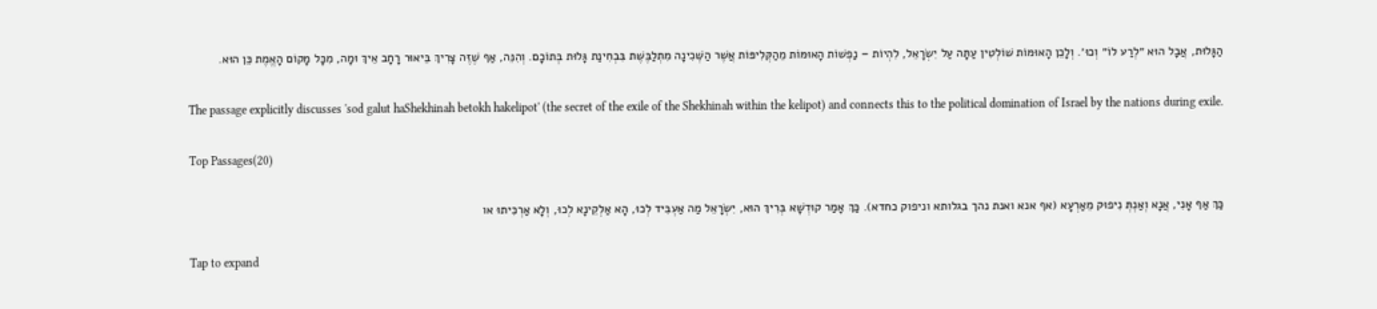הַגָּלוּת, אֲבָל הוּא ״לְרַע לוֹ״ וְכוּ׳. וְלָכֵן הָאוּמּוֹת שׁוֹלְטִין עַתָּה עַל יִשְׂרָאֵל, לִהְיוֹת – נַפְשׁוֹת הָאוּמּוֹת מֵהַקְּלִיפּוֹת אֲשֶׁר הַשְּׁכִינָה מִתְלַבֶּשֶׁת בִּבְחִינַת גָּלוּת בְּתוֹכָם. וְהִנֵּה, אַף שֶׁזֶּה צָרִיךְ בֵּיאוּר רָחָב אֵיךְ וּמָה, מִכָּל מָקוֹם הָאֱמֶת כֵּן הוּא.

The passage explicitly discusses 'sod galut haShekhinah betokh hakelipot' (the secret of the exile of the Shekhinah within the kelipot) and connects this to the political domination of Israel by the nations during exile.

Top Passages(20)

כַּךְ אַף אָנִי, אֲנָא וְאַנְתְּ נִיפוּק מֵאַרְעָא (אף אנא ואנת נהך בגלותא וניפוק כחדא). כַּךְ אָמַר קוּדְשָׁא בְּרִיךְ הוּא, יִשְׂרָאֵל מַה אַעְבִּיד לְכוּ, הָא אַלְקֵינָא לְכוּ, וְלָא אַרְכִּיתוּ או

Tap to expand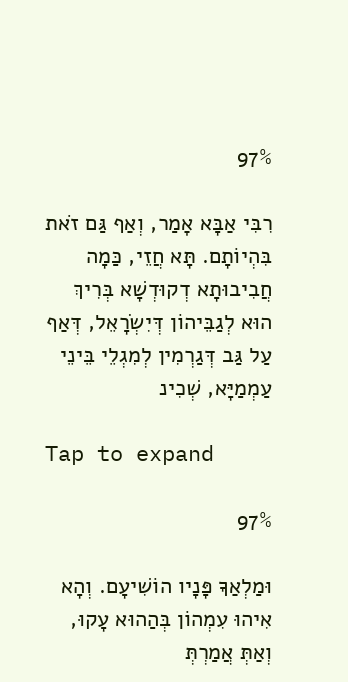97%

רִבִּי אַבָּא אָמַר, וְאַף גַּם זֹאת בִּהְיוֹתָם. תָּא חֲזֵי, כַּמָה חֲבִיבוּתָא דְקוּדְשָׁא בְּרִיךְ הוּא לְגַבֵּיהוֹן דְּיִשְׂרָאֵל, דְּאַף עַל גַּב דְּגַרְמִין לְמִגְלֵי בֵּינֵי עַמְמַיָּא, שְׁכִינ

Tap to expand

97%

וּמַלְאַךָ פָּנָיו הוֹשִׁיעָם. וְהָא אִיהוּ עִמְהוֹן בְּהַהוּא עָקוּ, וְאַתְּ אֲמַרְתְּ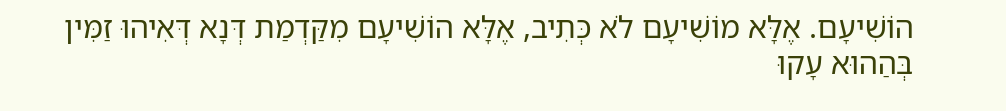הוֹשִׁיעָם. אֶלָּא מוֹשִׁיעָם לֹא כְּתִיב, אֶלָּא הוֹשִׁיעָם מִקַּדְמַת דְּנָא דְּאִיהוּ זַמִּין בְּהַהוּא עָקוּ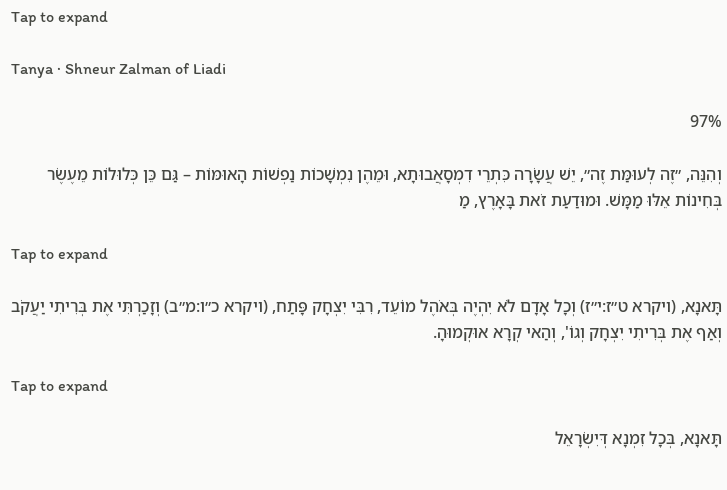Tap to expand

Tanya · Shneur Zalman of Liadi

97%

וְהִנֵּה, ״זֶה לְעוּמַּת זֶה״, יֵשׁ עֲשָׂרָה כִּתְרֵי דִמְסָאֲבוּתָא, וּמֵהֶן נִמְשָׁכוֹת נַפְשׁוֹת הָאוּמּוֹת – גַּם כֵּן כְּלוּלוֹת מֵעֶשֶׂר בְּחִינוֹת אֵלּוּ מַמָּשׁ. וּמוּדַעַת זֹאת בָּאָרֶץ, מַ

Tap to expand

תָּאנָא, (ויקרא ט״ז:י״ז) וְכָל אָדָם לֹא יִהְיֶה בְּאֹהֶל מוֹעֵד, רִבִּי יִצְחָק פָּתַח, (ויקרא כ״ו:מ״ב) וְזָכַרְתִּי אֶת בְּרִיתִי יַעֲקֹב וְאַף אֶת בְּרִיתִי יִצְחָק וְגוֹ', וְהַאי קְרָא אוּקְמוּהָ.

Tap to expand

תָּאנָא, בְּכָל זִמְנָא דְּיִשְׂרָאֵל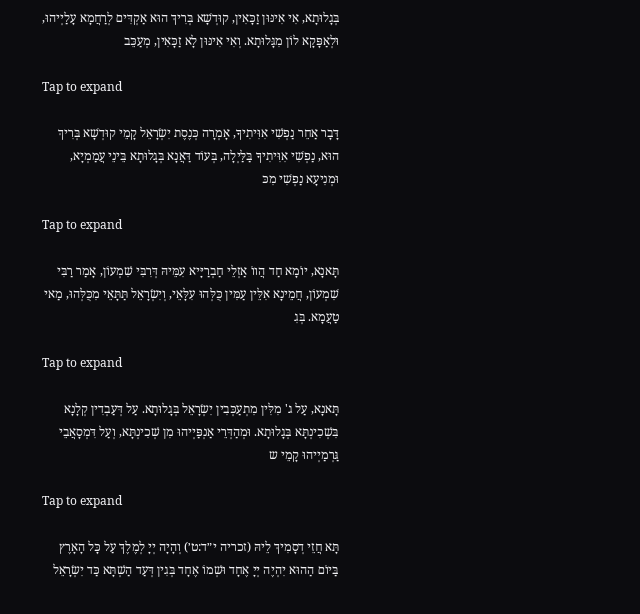בְּגָלוּתָא, אִי אִינּוּן זַכָּאִין, קוּדְשָׁא בְּרִיךְ הוּא אַקְדִּים לְרַחֲמָא עָלַיְיהוּ, וּלְאַפָּקָא לוֹן מִגָּלוּתָא. וְאִי אִינּוּן לָא זַכָּאִין, מְעַכֵּב

Tap to expand

דָּבָר אַחֵר נַפְשִׁי אִוִּיתִיךָ, אָמְרָה כְּנֶסֶת יִשְׂרָאֵל קָמֵי קוּדְשָׁא בְּרִיךְ הוּא, נַפְשִׁי אִוִּיתִיךָ בַּלַּיְלָה, בְּעוֹד דַּאֲנָא בְּגָלוּתָא בֵּינֵי עֲמַמְיָא, וּמְנִיעָא נַפְשִׁי מִכּ

Tap to expand

תָּאנָא, יוֹמָא חַד הֲווֹ אַזְלֵי חַבְרַיָּיא עִמֵּיהּ דְּרִבִּי שִׁמְעוֹן, אָמַר רַבִּי שִׁמְעוֹן, חֲמֵינָא אִלֵּין עַמִּין כֻּלְּהוּ עִלָּאֵי, וְיִשְׂרָאֵל תַּתָּאֵי מִכֻּלְּהוּ, מַאי טַעֲמָא. בְּגִ

Tap to expand

תָּאנָא, עַל ג' מִלִּין מִתְעַכְּבִין יִשְׂרָאֵל בְּגָלוּתָא. עַל דְּעַבְדִין קְלָנָא בִּשְׁכִינְתָּא בְּגָלוּתָא. וּמְהַדְּרֵי אַנְפַּיְיהוּ מִן שְׁכִינְתָּא, וְעַל דִּמְסָאֲבֵי גַּרְמַיְיהוּ קָמֵי ש

Tap to expand

תָּא חֲזֵי דְסָמִיךְ לֵיהּ (זכריה י״ד:ט׳) וְהָיָה יְיָ לְמֶלֶךְ עַל כָּל הָאָרֶץ בַּיוֹם הַהוּא יִהְיֶה יְיָ אֶחָד וּשְׁמוֹ אֶחָד בְּגִין דְּעַד הַשְׁתָּא כַּד יִשְׂרָאֵל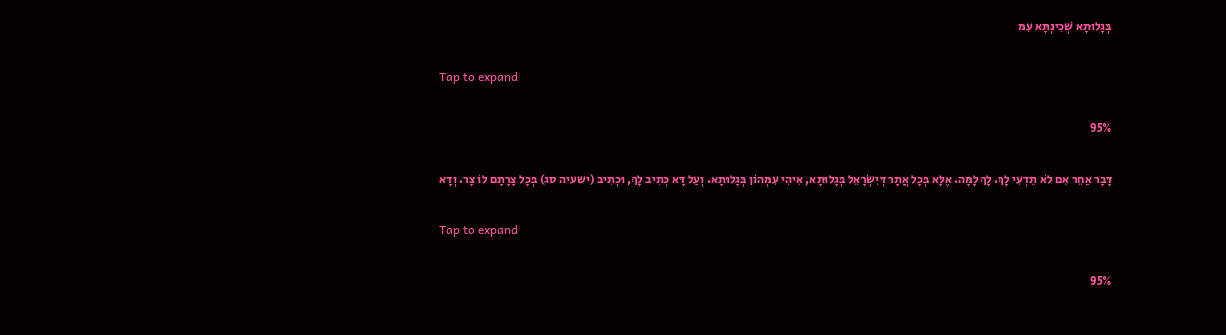בְּגָלוּתָא שְׁכִינְתָּא עִמּ

Tap to expand

95%

דָּבָר אַחֵר אִם לֹא תֵדְעִי לָךְ. לָךְ לָמָּה. אֶלָּא בְּכָל אֲתָר דְּיִשְׂרָאֵל בְּגָלוּתָא, אִיהִי עִמְּהוֹן בְּגָלוּתָא. וְעַל דָּא כְּתִיב לָךְ, וּכְתִיב (ישעיה סג) בְּכָל צָרָתָם לוֹ צָר. וְדָא

Tap to expand

95%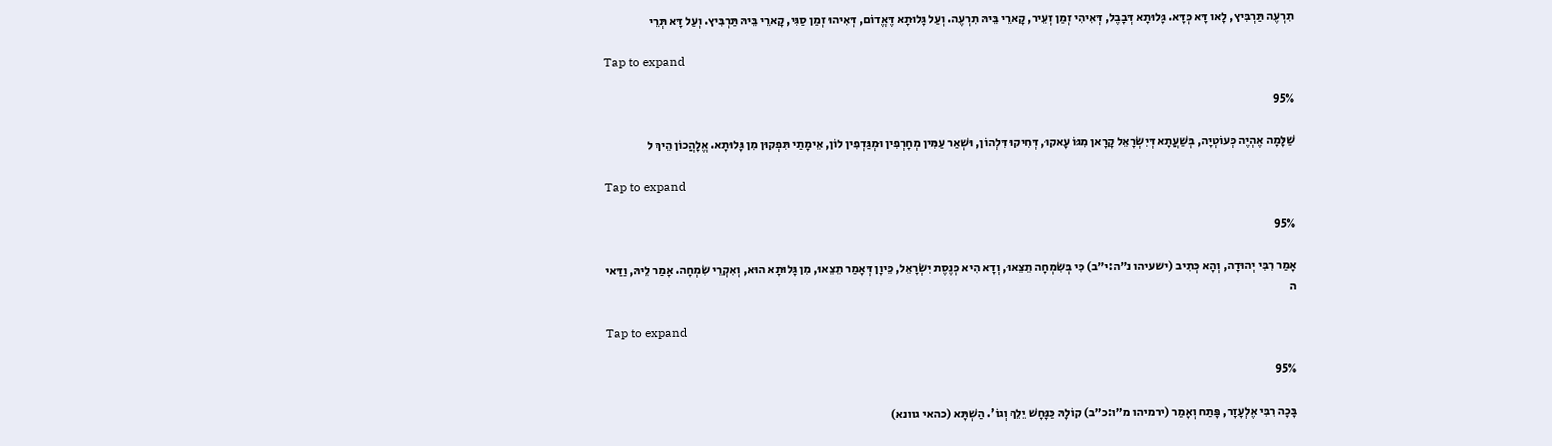תִרְעֶה תַּרְבִּיץ, לָאו דָּא כְּדָּא. גָּלוּתָא דְּבָבֶל, דְּאִיהִי זְמַן זְעֵיר, קָארֵי בֵּיהּ תִרְעֶה. וְעַל גָּלוּתָא דֶּאֱדוֹם, דְּאִיהוּ זְמַן סַגִּי, קָארֵי בֵּיהּ תַּרְבִּיץ. וְעַל דָּא תְּרֵי

Tap to expand

95%

שַׁלָּמָה אֶהְיֶה כְּעוֹטְיָה, בְּשַׁעֲתָא דְּיִשְׂרָאֵל קָרָאן מִגּוֹ עָאקוּ, דְּחִיקוּ דִּלְהוֹן, וּשְׁאַר עַמִּין מְחָרְפִין וּמְגַּדְפִין לוֹן, אֵימָתַי תִּפְקוּן מִן גָּלוּתָא. אֱלָהֲכוֹן הֵיךְ ל

Tap to expand

95%

אָמַר רִבִּי יְהוּדָה, וְהָא כְּתִיב (ישעיהו נ״ה:י״ב) כִּי בְּשִׂמְחָה תֵצֵאוּ, וְדָא הִיא כְּנֶסֶת יִשְׂרָאֵל, כֵּיוָן דְּאָמַר תֵצֵאוּ, מִן גָּלוּתָא הוּא, וְאִקְרֵי שִׂמְחָה. אָמַר לֵיהּ, וַדַּאי ה

Tap to expand

95%

בָּכָה רִבִּי אֶלְעָזָר, פָּתַח וְאָמַר (ירמיהו מ״ו:כ״ב) קוֹלָהּ כַּנָּחָשׁ יֵלֵךְ וְגוֹ'. הַשְׁתָּא (כהאי גוונא)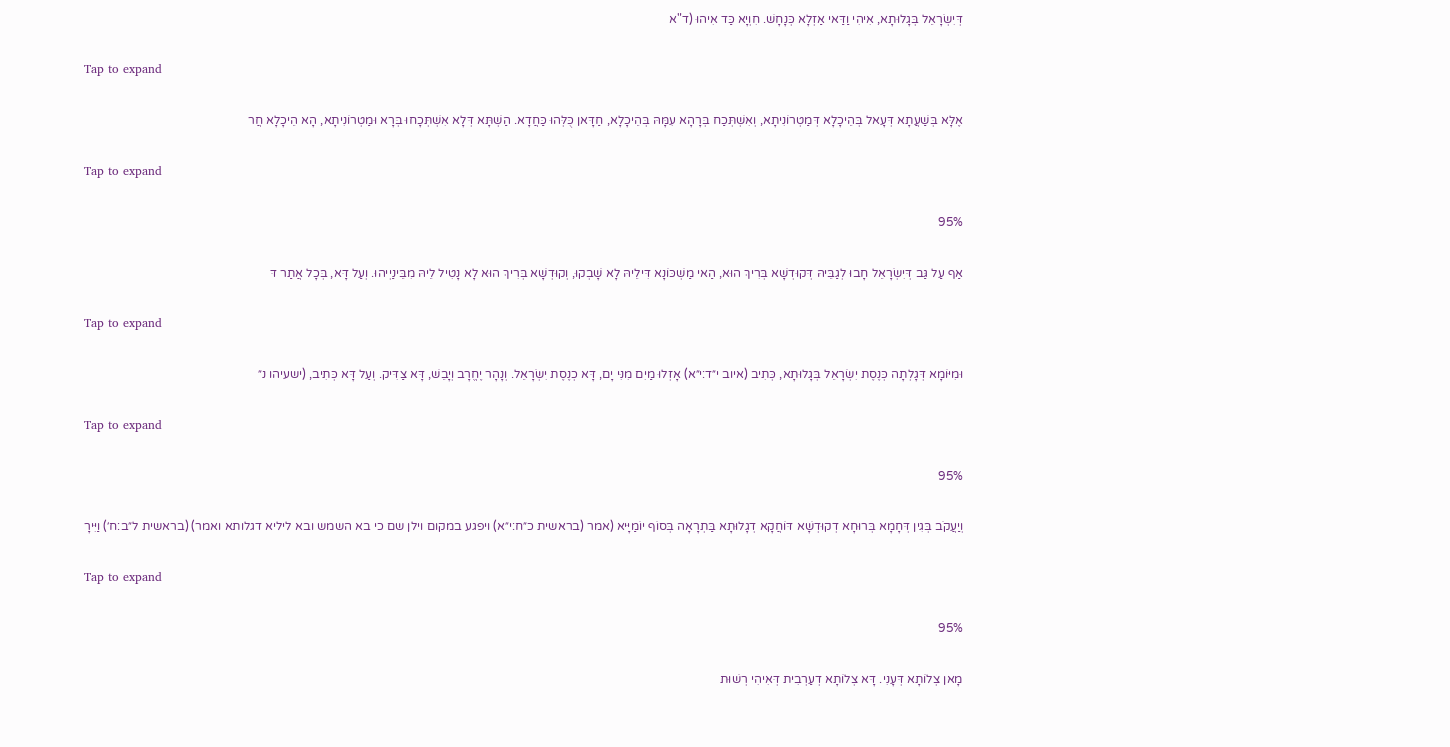דְּיִשְׂרָאֵל בְּגָלוּתָא, אִיהִי וַדַּאי אַזְלָא כְּנָחָשׁ. חִוְיָא כַּד אִיהוּ (ד"א

Tap to expand

אֶלָּא בְּשַׁעֲתָא דְּעָאל בְּהֵיכָלָא דְּמַטְרוֹנִיתָא, וְאִשְׁתְּכַח בְּרָהָא עִמָּהּ בְּהֵיכָלָא, חַדָּאן כֻּלְּהוּ כַּחֲדָא. הַשְׁתָּא דְּלָא אִשְׁתְּכָחוּ בְּרָא וּמַטְרוֹנִיתָא, הָא הֵיכָלָא חֲר

Tap to expand

95%

אַף עַל גַּב דְּיִשְׂרָאֵל חָבוּ לְגַבֵּיהּ דְּקוּדְשָׁא בְּרִיךְ הוּא, הַאי מַשְׁכּוֹנָא דִּילֵיהּ לָא שָׁבְקוּ, וְקוּדְשָׁא בְּרִיךְ הוּא לָא נָטִיל לֵיהּ מִבֵּינַיְיהוּ. וְעַל דָּא, בְּכָל אֲתַר דּ

Tap to expand

וּמִיּוֹמָא דְּגָלְתָה כְּנֶסֶת יִשְׂרָאֵל בְּגָלוּתָא, כְּתִיב (איוב י״ד:י״א) אָזְלוּ מַיִם מִנִּי יָם, דָּא כְנֶסֶת יִשְׂרָאֵל. וְנָהָר יֶחֱרָב וְיָבֵשׁ, דָּא צַדִּיק. וְעַל דָּא כְּתִיב, (ישעיהו נ״

Tap to expand

95%

וְיַעֲקֹב בְּגִין דְּחָמָא בְּרוּחָא דְקוּדְשָׁא דּוֹחֲקָא דְגָלוּתָא בַּתְרָאָה בְּסוֹף יוֹמַיָּיא (אמר (בראשית כ״ח:י״א) ויפגע במקום וילן שם כי בא השמש ובא ליליא דגלותא ואמר) (בראשית ל״ב:ח׳) וַיִּירָ

Tap to expand

95%

מָאן צְלוֹתָא דְּעָנִי. דָּא צְלוֹתָא דְעַרְבִית דְּאִיהִי רְשׁוּת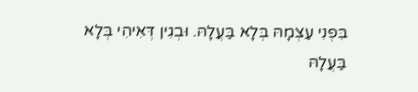בִּפְנִי עַצְמָהּ בְּלָא בַּעֲלָהּ. וּבְגִין דְּאִיהִי בְּלָא בַּעֲלָהּ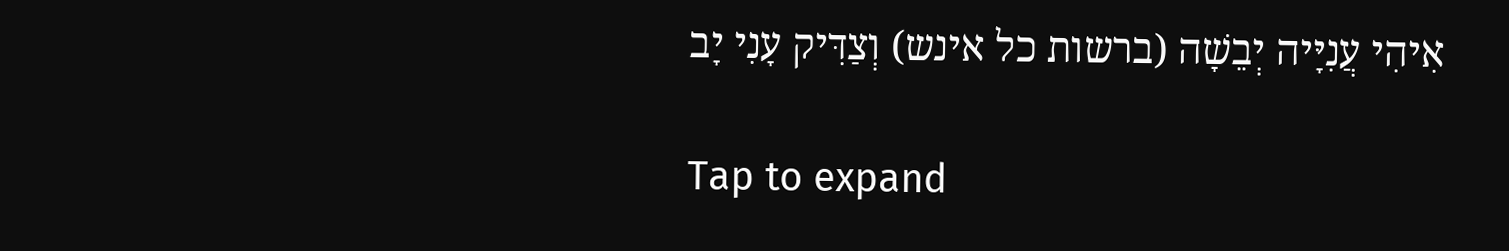אִיהִי עֲנִיָּיה יְבֵשָׁה (ברשות כל אינש) וְצַדִּיק עָנִי יָב

Tap to expand